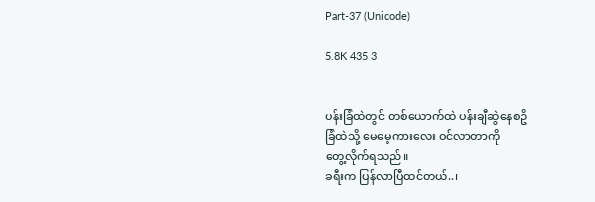Part-37 (Unicode)

5.8K 435 3


ပန်းခြံထဲတွင် တစ်ယောက်ထဲ ပန်းချီဆွဲနေစဥိ
ခြံထဲသို့ မေမေ့ကားလေး ဝင်လာတာကို
တွေ့လိုက်ရသည်။
ခရီးက ပြန်လာပြီထင်တယ်..၊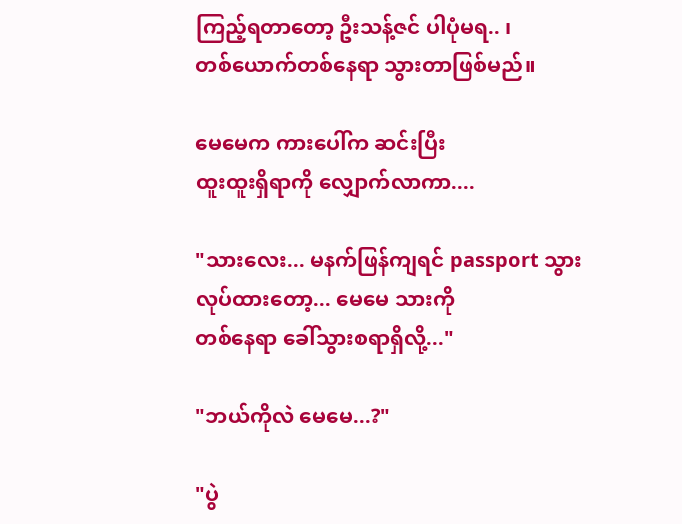ကြည့်ရတာတော့ ဦးသန့်ဇင် ပါပုံမရ.. ၊
တစ်ယောက်တစ်နေရာ သွားတာဖြစ်မည်။

မေမေက ကားပေါ်က ဆင်းပြီး
ထူးထူးရှိရာကို လျှောက်လာကာ....

"သားလေး... မနက်ဖြန်ကျရင် passport သွား
လုပ်ထားတော့... မေမေ သားကို
တစ်နေရာ ခေါ်သွားစရာရှိလို့..."

"ဘယ်ကိုလဲ မေမေ...?"

"ပွဲ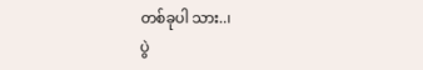တစ်ခုပါ သား..၊
ပွဲ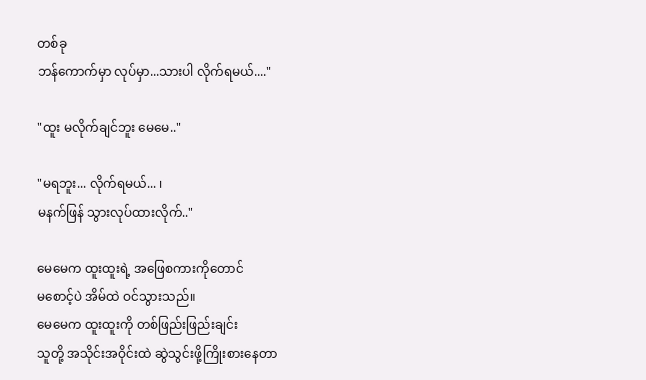တစ်ခု
ဘန်ကောက်မှာ လုပ်မှာ...သားပါ လိုက်ရမယ်...."

"ထူး မလိုက်ချင်ဘူး မေမေ.."

"မရဘူး... လိုက်ရမယ်... ၊
မနက်ဖြန် သွားလုပ်ထားလိုက်.."

မေမေက ထူးထူးရဲ့ အဖြေစကားကိုတောင်
မစောင့်ပဲ အိမ်ထဲ ဝင်သွားသည်။
မေမေက ထူးထူးကို တစ်ဖြည်းဖြည်းချင်း
သူတို့ အသိုင်းအဝိုင်းထဲ ဆွဲသွင်းဖို့ကြိုးစားနေတာ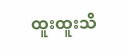ထူးထူးသိ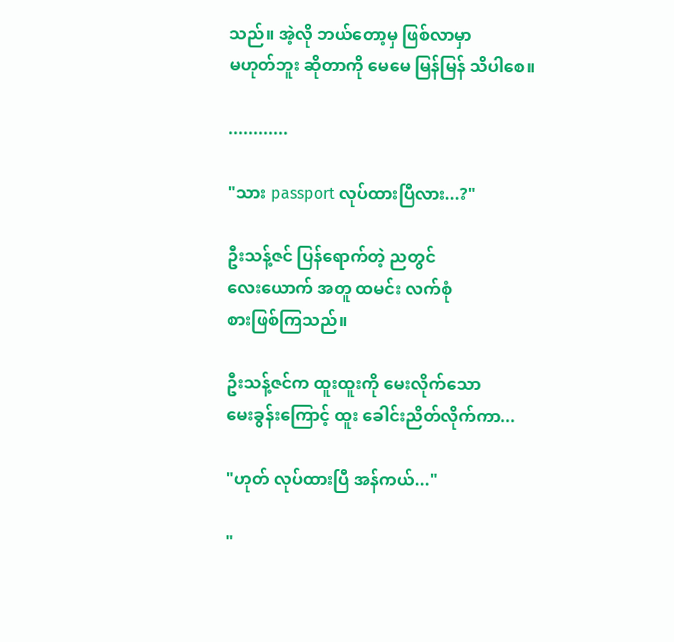သည်။ အဲ့လို ဘယ်တော့မှ ဖြစ်လာမှာ
မဟုတ်ဘူး ဆိုတာကို မေမေ မြန်မြန် သိပါစေ။

............

"သား passport လုပ်ထားပြီလား...?"

ဦးသန့်ဇင် ပြန်ရောက်တဲ့ ညတွင်
လေးယောက် အတူ ထမင်း လက်စုံ
စားဖြစ်ကြသည်။

ဦးသန့်ဇင်က ထူးထူးကို မေးလိုက်သော
မေးခွန်းကြောင့် ထူး ခေါင်းညိတ်လိုက်ကာ...

"ဟုတ် လုပ်ထားပြီ အန်ကယ်..."

"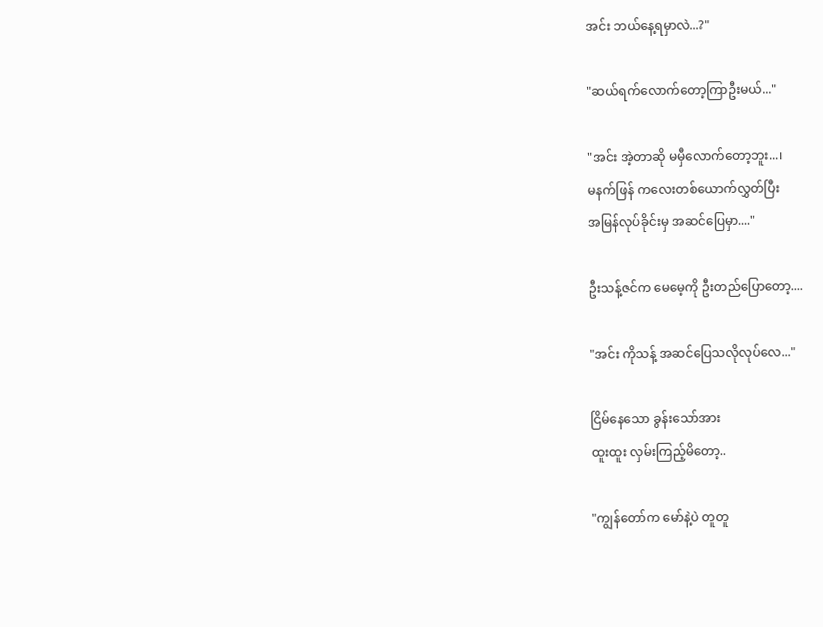အင်း ဘယ်နေ့ရမှာလဲ...?"

"ဆယ်ရက်လောက်တော့ကြာဦးမယ်..."

"အင်း အဲ့တာဆို မမှီလောက်တော့ဘူး...၊
မနက်ဖြန် ကလေးတစ်ယောက်လွှတ်ပြီး
အမြန်လုပ်ခိုင်းမှ အဆင်ပြေမှာ...."

ဦးသန့်ဇင်က မေမေ့ကို ဦးတည်ပြောတော့....

"အင်း ကိုသန့် အဆင်ပြေသလိုလုပ်လေ..."

ငြိမ်နေသော ခွန်းသော်အား
ထူးထူး လှမ်းကြည့်မိတော့..

"ကျွန်တော်က မော်နဲ့ပဲ တူတူ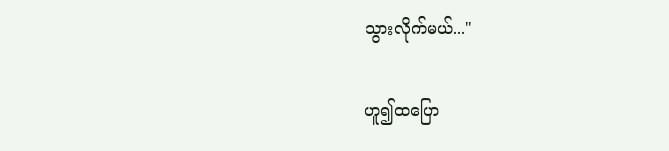သွားလိုက်မယ်..."

ဟူ၍ထပြော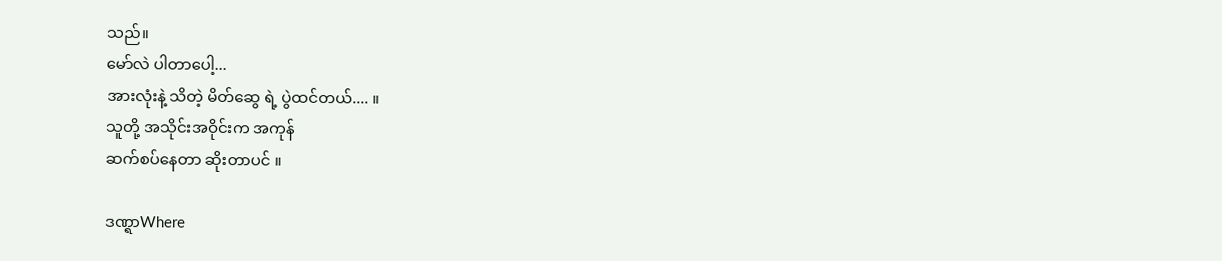သည်။
မော်လဲ ပါတာပေါ့...
အားလုံးနဲ့ သိတဲ့ မိတ်ဆွေ ရဲ့ ပွဲထင်တယ်.... ။
သူတို့ အသိုင်းအဝိုင်းက အကုန်
ဆက်စပ်နေတာ ဆိုးတာပင် ။

ဒဏ္ရာWhere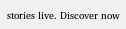stories live. Discover now